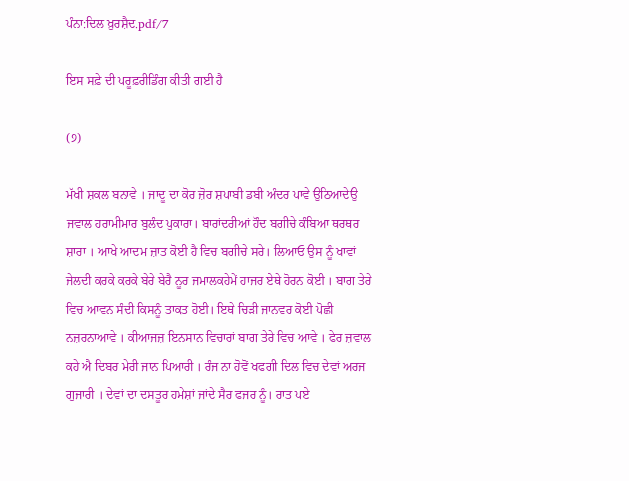ਪੰਨਾ:ਦਿਲ ਖ਼ੁਰਸ਼ੈਦ.pdf/7

ਇਸ ਸਫ਼ੇ ਦੀ ਪਰੂਫ਼ਰੀਡਿੰਗ ਕੀਤੀ ਗਈ ਹੈ

(੭)

ਮੱਖੀ ਸ਼ਕਲ ਬਨਾਵੇ । ਜਾਦੂ ਦਾ ਕੋਰ ਜ਼ੋਰ ਸ਼ਪਾਬੀ ਡਬੀ ਅੰਦਰ ਪਾਵੇ ਉਠਿਆਦੇਉ ਜਵਾਲ ਹਰਾਮੀਮਾਰ ਬੁਲੰਦ ਪੁਕਾਰਾ। ਬਾਰਾਂਦਰੀਆਂ ਹੌਦ ਬਗੀਚੇ ਕੰਬਿਆ ਥਰਥਰ ਸ਼ਾਰਾ । ਆਖੇ ਆਦਮ ਜ਼ਾਤ ਕੋਈ ਹੈ ਵਿਚ ਬਗੀਚੇ ਸਰੇ। ਲਿਆਓ ਉਸ ਨੂੰ ਖਾਵਾਂ ਜੇਲਦੀ ਕਰਕੇ ਕਰਕੇ ਬੇਰੇ ਬੇਰੈ ਨੂਰ ਜਮਾਲਕਹੇਮੇਂ ਹਾਜਰ ਏਥੇ ਹੋਰਨ ਕੋਈ । ਬਾਗ ਤੇਰੇ ਵਿਚ ਆਵਨ ਸੰਦੀ ਕਿਸਨੂੰ ਤਾਕਤ ਹੋਈ। ਇਥੇ ਚਿੜੀ ਜਾਨਵਰ ਕੋਈ ਪੋਛੀ ਨਜ਼ਰਨਾਆਵੇ । ਕੀਆਜਜ਼ ਇਨਸਾਨ ਵਿਚਾਰਾਂ ਬਾਗ ਤੇਰੇ ਵਿਚ ਆਵੇ । ਫੇਰ ਜ਼ਵਾਲ ਕਹੇ ਐ ਦਿਬਰ ਮੇਰੀ ਜਾਨ ਪਿਆਰੀ । ਰੰਜ ਨਾ ਹੋਵੋਂ ਖਫਗੀ ਦਿਲ ਵਿਚ ਦੇਵਾਂ ਅਰਜ ਗੁਜਾਰੀ । ਦੇਵਾਂ ਦਾ ਦਸਤੂਰ ਹਮੇਸ਼ਾਂ ਜਾਂਦੇ ਸੈਰ ਫਜਰ ਨੂੰ। ਰਾਤ ਪਏ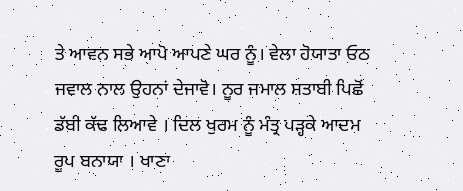ਤੇ ਆਵਨ ਸਭੇ ਆਪੋ ਆਪਣੇ ਘਰ ਨੂੰ। ਵੇਲਾ ਹੋਯਾਤਾ ਓਠ ਜਵਾਲ ਨਾਲ ਉਹਨਾਂ ਦੇਜਾਵੋ। ਨੂਰ ਜਮਾਲ ਸ਼ਤਾਬੀ ਪਿਛੋਂ ਡੱਬੀ ਕੱਢ ਲਿਆਵੇ । ਦਿਲ ਖੁਰਮ ਨੂੰ ਮੰਤ੍ਰ ਪੜ੍ਹਕੇ ਆਦਮ ਰੂਪ ਬਨਾਯਾ । ਖਾਣਾ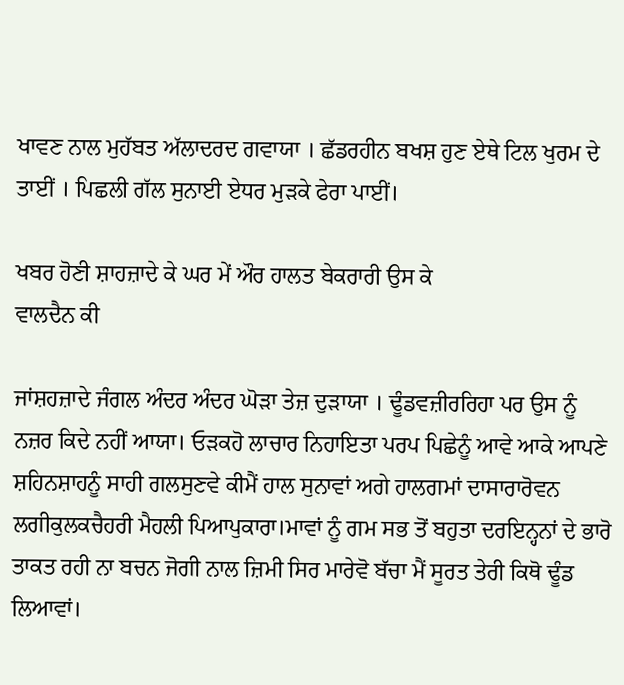ਖਾਵਣ ਨਾਲ ਮੁਹੱਬਤ ਅੱਲਾਦਰਦ ਗਵਾਯਾ । ਛੱਡਰਹੀਨ ਬਖਸ਼ ਹੁਣ ਏਥੇ ਟਿਲ ਖੁਰਮ ਦੇ ਤਾਈਂ । ਪਿਛਲੀ ਗੱਲ ਸੁਨਾਈ ਏਧਰ ਮੁੜਕੇ ਫੇਰਾ ਪਾਈਂ।

ਖਬਰ ਹੋਣੀ ਸ਼ਾਹਜ਼ਾਦੇ ਕੇ ਘਰ ਮੇਂ ਔਰ ਹਾਲਤ ਬੇਕਰਾਰੀ ਉਸ ਕੇ
ਵਾਲਦੈਨ ਕੀ

ਜਾਂਸ਼ਹਜ਼ਾਦੇ ਜੰਗਲ ਅੰਦਰ ਅੰਦਰ ਘੋੜਾ ਤੇਜ਼ ਦੁੜਾਯਾ । ਢੂੰਡਵਜ਼ੀਰਰਿਹਾ ਪਰ ਉਸ ਨੂੰ ਨਜ਼ਰ ਕਿਦੇ ਨਹੀਂ ਆਯਾ। ਓੜਕਹੋ ਲਾਚਾਰ ਨਿਹਾਇਤਾ ਪਰਪ ਪਿਛੇਨੂੰ ਆਵੇ ਆਕੇ ਆਪਣੇ ਸ਼ਹਿਨਸ਼ਾਹਨੂੰ ਸਾਹੀ ਗਲਸੁਣਵੇ ਕੀਮੈਂ ਹਾਲ ਸੁਨਾਵਾਂ ਅਗੇ ਹਾਲਗਮਾਂ ਦਾਸਾਰਾਰੋਵਨ ਲਗੀਕੁਲਕਚੈਹਰੀ ਮੈਹਲੀ ਪਿਆਪੁਕਾਰਾ।ਮਾਵਾਂ ਨੂੰ ਗਮ ਸਭ ਤੋਂ ਬਹੁਤਾ ਦਰਇਨ੍ਹਨਾਂ ਦੇ ਭਾਰੋ ਤਾਕਤ ਰਹੀ ਨਾ ਬਚਨ ਜੋਗੀ ਨਾਲ ਜ਼ਿਮੀ ਸਿਰ ਮਾਰੇਵੋ ਬੱਚਾ ਮੈਂ ਸੂਰਤ ਤੇਰੀ ਕਿਥੋ ਢੂੰਡ ਲਿਆਵਾਂ।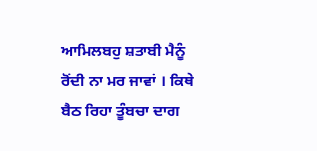ਆਮਿਲਬਹੁ ਸ਼ਤਾਬੀ ਮੈਨੂੰ ਰੋਂਦੀ ਨਾ ਮਰ ਜਾਵਾਂ । ਕਿਥੇ ਬੈਠ ਰਿਹਾ ਤੂੰਬਚਾ ਦਾਗ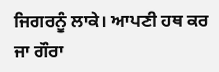ਜਿਗਰਨੂੰ ਲਾਕੇ। ਆਪਣੀ ਹਥ ਕਰ ਜਾ ਗੌਰਾ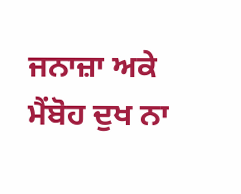ਜਨਾਜ਼ਾ ਅਕੇ ਮੈਂਬੋਹ ਦੁਖ ਨਾ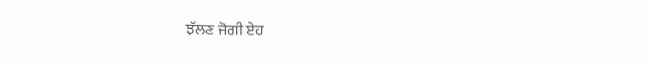ਝੱਲਣ ਜੋਗੀ ਏਹ